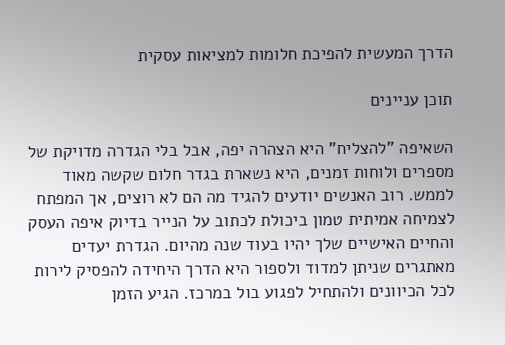הדרך המעשית להפיכת חלומות למציאות עסקית

תוכן עניינים

השאיפה "להצליח" היא הצהרה יפה, אבל בלי הגדרה מדויקת של מספרים ולוחות זמנים, היא נשארת בגדר חלום שקשה מאוד לממש. רוב האנשים יודעים להגיד מה הם לא רוצים, אך המפתח לצמיחה אמיתית טמון ביכולת לכתוב על הנייר בדיוק איפה העסק והחיים האישיים שלך יהיו בעוד שנה מהיום. הגדרת יעדים מאתגרים שניתן למדוד ולספור היא הדרך היחידה להפסיק לירות לכל הכיוונים ולהתחיל לפגוע בול במרכז. הגיע הזמן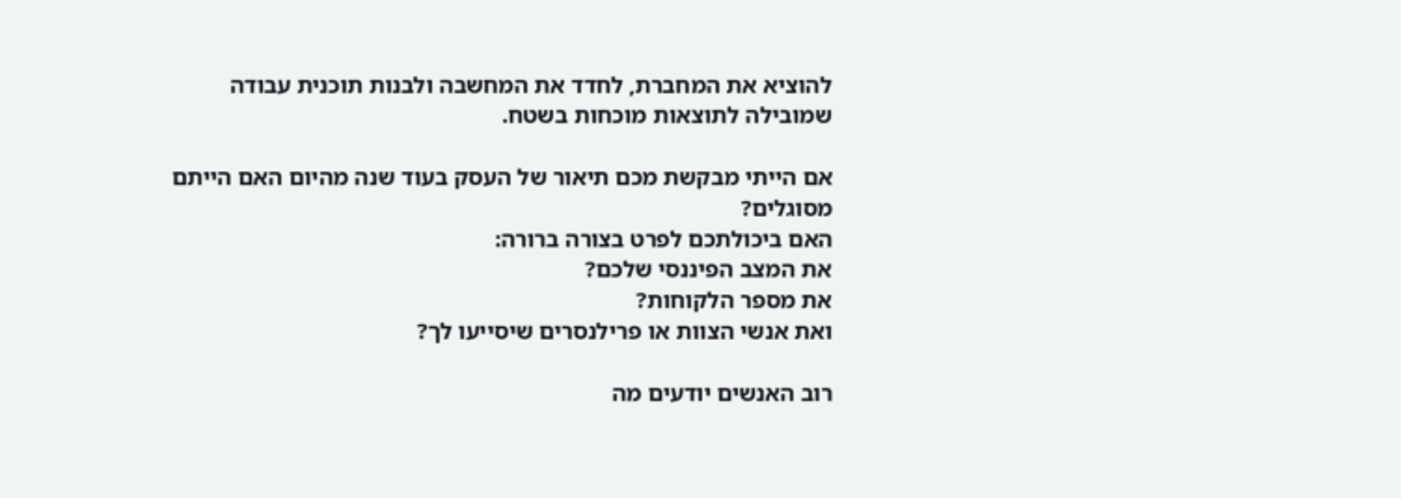להוציא את המחברת, לחדד את המחשבה ולבנות תוכנית עבודה שמובילה לתוצאות מוכחות בשטח.

אם הייתי מבקשת מכם תיאור של העסק בעוד שנה מהיום האם הייתם מסוגלים?
האם ביכולתכם לפרט בצורה ברורה:
את המצב הפיננסי שלכם?
את מספר הלקוחות?
ואת אנשי הצוות או פרילנסרים שיסייעו לך?

רוב האנשים יודעים מה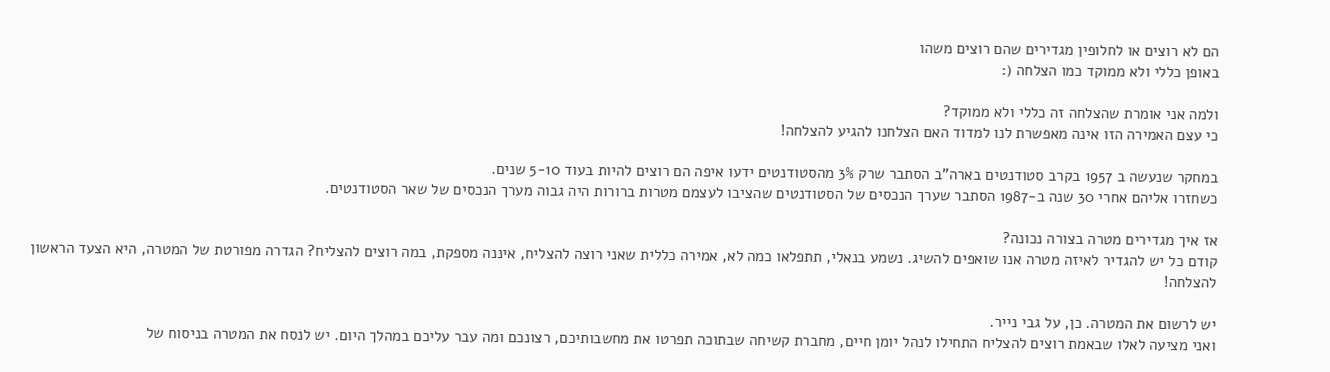הם לא רוצים או לחלופין מגדירים שהם רוצים משהו
באופן כללי ולא ממוקד כמו הצלחה (:

ולמה אני אומרת שהצלחה זה כללי ולא ממוקד?
כי עצם האמירה הזו אינה מאפשרת לנו למדוד האם הצלחנו להגיע להצלחה!

במחקר שנעשה ב 1957 בקרב סטודנטים בארה"ב הסתבר שרק 3% מהסטודנטים ידעו איפה הם רוצים להיות בעוד 5-10 שנים.
כשחזרו אליהם אחרי 30 שנה ב-1987 הסתבר שערך הנכסים של הסטודנטים שהציבו לעצמם מטרות ברורות היה גבוה מערך הנכסים של שאר הסטודנטים.

אז איך מגדירים מטרה בצורה נכונה?
קודם כל יש להגדיר לאיזה מטרה אנו שואפים להשיג. נשמע בנאלי, תתפלאו כמה לא, אמירה כללית שאני רוצה להצליח, איננה מספקת, במה רוצים להצליח? הגדרה מפורטת של המטרה, היא הצעד הראשון להצלחה!

יש לרשום את המטרה. כן, על גבי נייר.
ואני מציעה לאלו שבאמת רוצים להצליח התחילו לנהל יומן חיים, מחברת קשיחה שבתוכה תפרטו את מחשבותיכם, רצונכם ומה עבר עליכם במהלך היום. יש לנסח את המטרה בניסוח של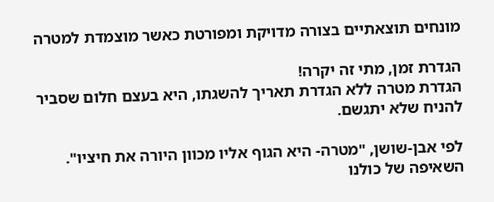מונחים תוצאתיים בצורה מדויקת ומפורטת כאשר מוצמדת למטרה

הגדרת זמן, מתי זה יקרה!
הגדרת מטרה ללא הגדרת תאריך להשגתו, היא בעצם חלום שסביר להניח שלא יתגשם.

לפי אבן-שושן, "מטרה- היא הגוף אליו מכוון היורה את חיציו".
השאיפה של כולנו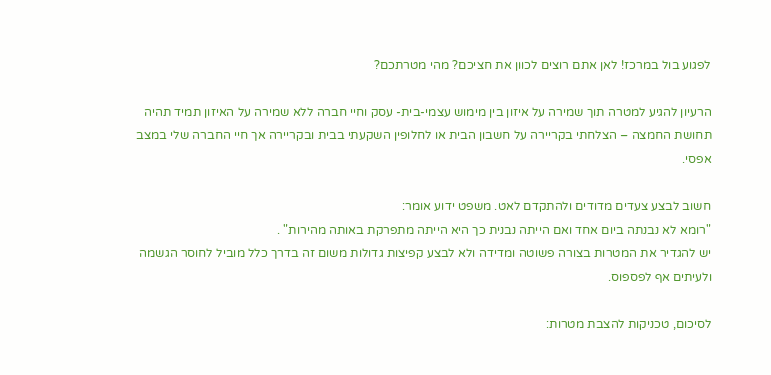לפגוע בול במרכז! לאן אתם רוצים לכוון את חציכם? מהי מטרתכם?

הרעיון להגיע למטרה תוך שמירה על איזון בין מימוש עצמי-בית- עסק וחיי חברה ללא שמירה על האיזון תמיד תהיה תחושת החמצה – הצלחתי בקריירה על חשבון הבית או לחלופין השקעתי בבית ובקריירה אך חיי החברה שלי במצב אפסי.

חשוב לבצע צעדים מדודים ולהתקדם לאט. משפט ידוע אומר:
"רומא לא נבנתה ביום אחד ואם הייתה נבנית כך היא הייתה מתפרקת באותה מהירות" .
יש להגדיר את המטרות בצורה פשוטה ומדידה ולא לבצע קפיצות גדולות משום זה בדרך כלל מוביל לחוסר הגשמה ולעיתים אף לפספוס.

לסיכום, טכניקות להצבת מטרות: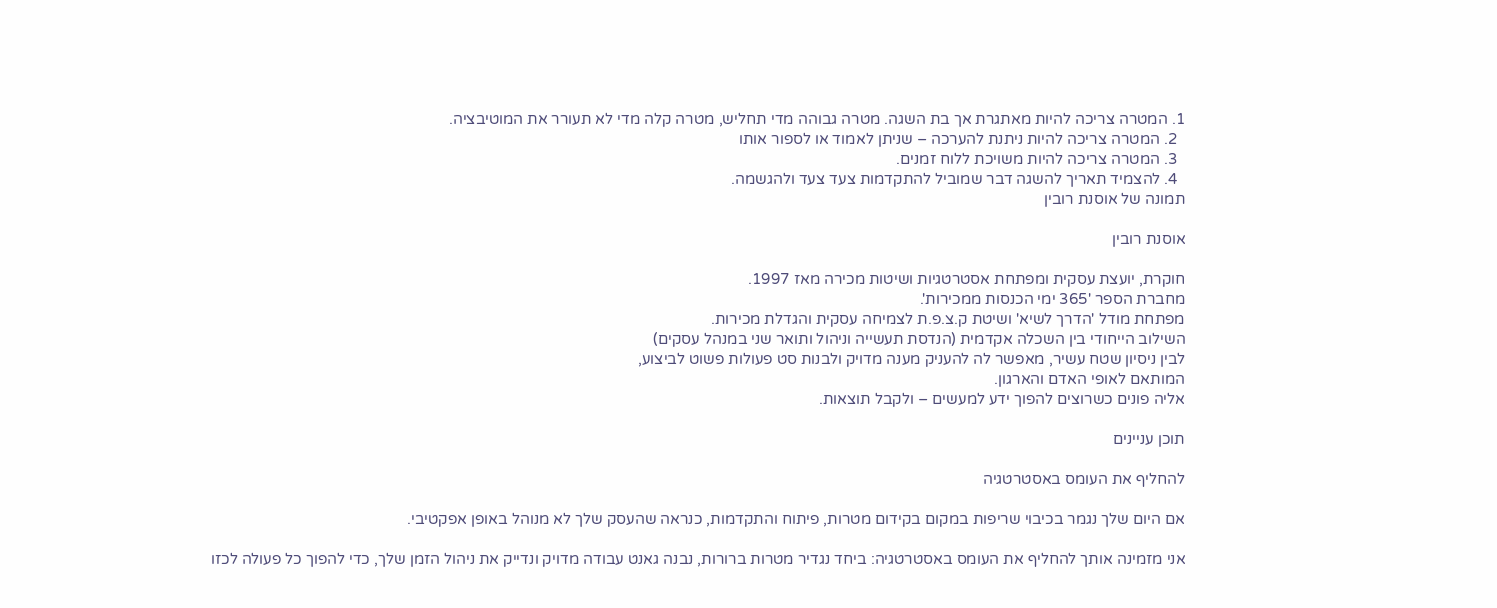1. המטרה צריכה להיות מאתגרת אך בת השגה. מטרה גבוהה מדי תחליש, מטרה קלה מדי לא תעורר את המוטיבציה.
  2. המטרה צריכה להיות ניתנת להערכה – שניתן לאמוד או לספור אותו
  3. המטרה צריכה להיות משויכת ללוח זמנים.
  4. להצמיד תאריך להשגה דבר שמוביל להתקדמות צעד צעד ולהגשמה.
תמונה של אוסנת רובין

אוסנת רובין

חוקרת, יועצת עסקית ומפתחת אסטרטגיות ושיטות מכירה מאז 1997.
מחברת הספר '365 ימי הכנסות ממכירות'.
מפתחת מודל 'הדרך לשיא' ושיטת ק.צ.פ.ת לצמיחה עסקית והגדלת מכירות.
השילוב הייחודי בין השכלה אקדמית (הנדסת תעשייה וניהול ותואר שני במנהל עסקים)
לבין ניסיון שטח עשיר, מאפשר לה להעניק מענה מדויק ולבנות סט פעולות פשוט לביצוע,
המותאם לאופי האדם והארגון.
אליה פונים כשרוצים להפוך ידע למעשים – ולקבל תוצאות.

תוכן עניינים

להחליף את העומס באסטרטגיה

אם היום שלך נגמר בכיבוי שריפות במקום בקידום מטרות, פיתוח והתקדמות, כנראה שהעסק שלך לא מנוהל באופן אפקטיבי.

אני מזמינה אותך להחליף את העומס באסטרטגיה: ביחד נגדיר מטרות ברורות, נבנה גאנט עבודה מדויק ונדייק את ניהול הזמן שלך, כדי להפוך כל פעולה לכזו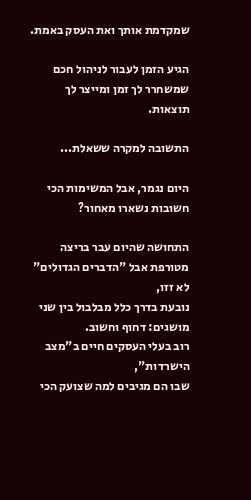שמקדמת אותך ואת העסק באמת.

הגיע הזמן לעבור לניהול חכם שמשחרר לך זמן ומייצר לך תוצאות.

התשובה למקרה ששאלת...

היום נגמר, אבל המשימות הכי חשובות נשארו מאחור?

התחושה שהיום עבר בריצה מטורפת אבל "הדברים הגדולים" לא זזו,
נובעת בדרך כלל מבלבול בין שני מושגים: דחוף וחשוב.
רוב בעלי העסקים חיים ב"מצב הישרדות",
שבו הם מגיבים למה שצועק הכי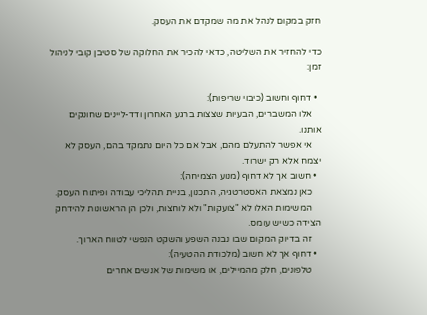חזק במקום לנהל את מה שמקדם את העסק.

כדי להחזיר את השליטה, כדאי להכיר את החלוקה של סטיבן קובי לניהול זמן:

  • דחוף וחשוב (כיבוי שריפות):
    אלו המשברים, הבעיות שצצות ברגע האחרון ודד-ליינים שחונקים אותנו.
    אי אפשר להתעלם מהם, אבל אם כל היום נתמקד בהם, העסק לא יצמח אלא רק ישרוד.
  • חשוב אך לא דחוף (מנוע הצמיחה):
    כאן נמצאת האסטרטגיה, התכנון, בניית תהליכי עבודה ופיתוח העסק.
    המשימות האלו לא "צועקות" ולא לוחצות, ולכן הן הראשונות להידחק הצידה כשיש עומס.
    זה בדיוק המקום שבו נבנה השפע והשקט הנפשי לטווח הארוך.
  • דחוף אך לא חשוב (מלכודת ההטעיה):
    טלפונים, חלק מהמיילים, או משימות של אנשים אחרים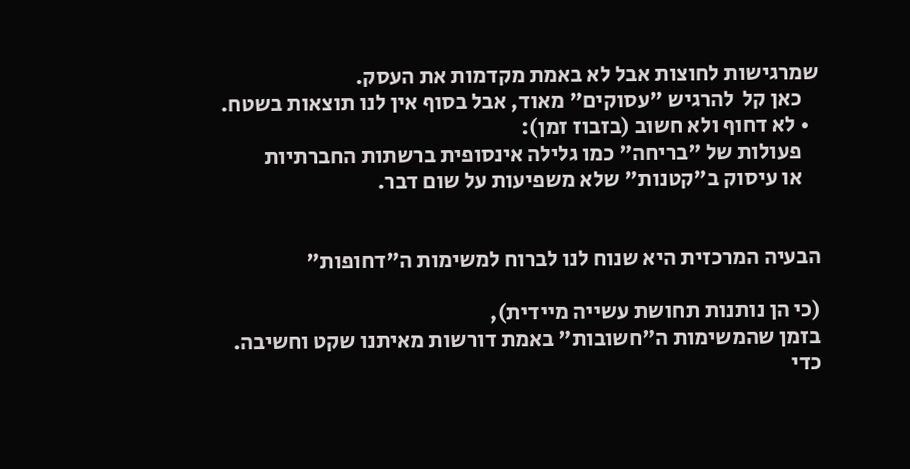שמרגישות לחוצות אבל לא באמת מקדמות את העסק.
    כאן קל  להרגיש "עסוקים" מאוד, אבל בסוף אין לנו תוצאות בשטח.
  • לא דחוף ולא חשוב (בזבוז זמן):
    פעולות של "בריחה" כמו גלילה אינסופית ברשתות החברתיות
    או עיסוק ב"קטנות" שלא משפיעות על שום דבר.


הבעיה המרכזית היא שנוח לנו לברוח למשימות ה"דחופות"

(כי הן נותנות תחושת עשייה מיידית),
בזמן שהמשימות ה"חשובות" באמת דורשות מאיתנו שקט וחשיבה.
כדי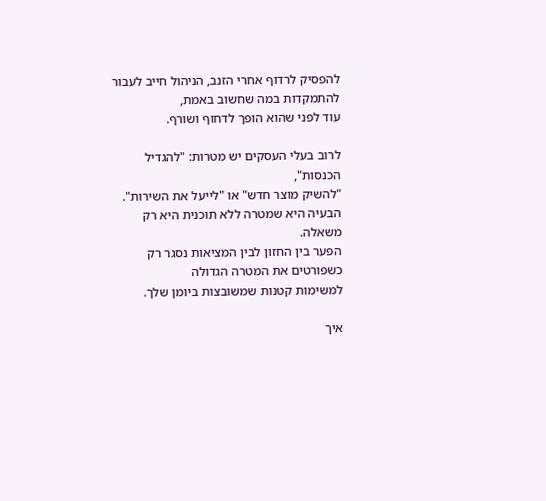להפסיק לרדוף אחרי הזנב, הניהול חייב לעבור להתמקדות במה שחשוב באמת,
עוד לפני שהוא הופך לדחוף ושורף.

לרוב בעלי העסקים יש מטרות: "להגדיל הכנסות",
"להשיק מוצר חדש" או "לייעל את השירות".
הבעיה היא שמטרה ללא תוכנית היא רק משאלה.
הפער בין החזון לבין המציאות נסגר רק כשפורטים את המטרה הגדולה
למשימות קטנות שמשובצות ביומן שלך.

איך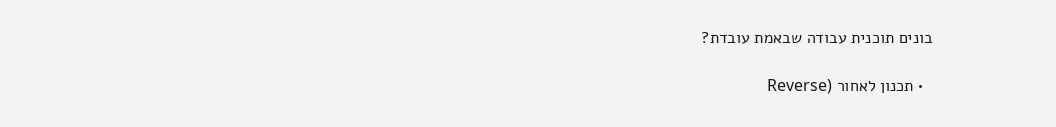בונים תוכנית עבודה שבאמת עובדת?

  • תכנון לאחור (Reverse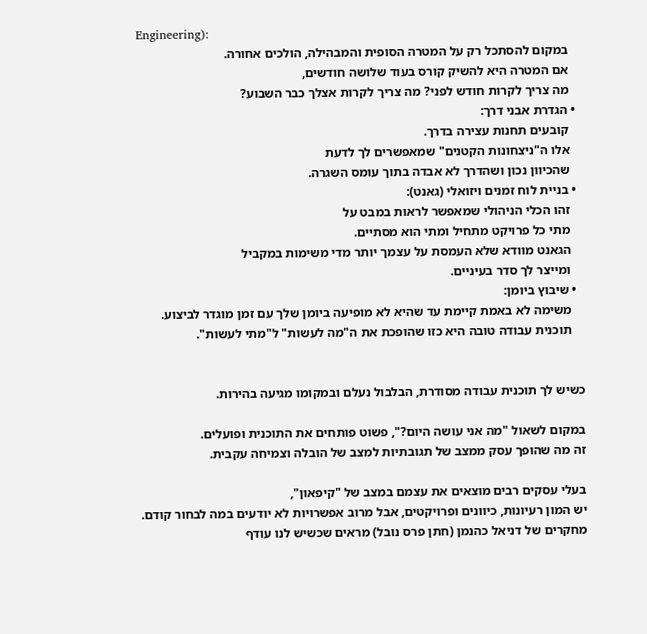Engineering):
    במקום להסתכל רק על המטרה הסופית והמבהילה, הולכים אחורה.
    אם המטרה היא להשיק קורס בעוד שלושה חודשים,
    מה צריך לקרות חודש לפני? מה צריך לקרות אצלך כבר השבוע?
  • הגדרת אבני דרך:
    קובעים תחנות עצירה בדרך.
    אלו ה"ניצחונות הקטנים" שמאפשרים לך לדעת
    שהכיוון נכון ושהדרך לא אבדה בתוך עומס השגרה.
  • בניית לוח זמנים ויזואלי (גאנט):
    זהו הכלי הניהולי שמאפשר לראות במבט על
    מתי כל פרויקט מתחיל ומתי הוא מסתיים.
    הגאנט מוודא שלא העמסת על עצמך יותר מדי משימות במקביל
    ומייצר לך סדר בעיניים.
  • שיבוץ ביומן:
    משימה לא באמת קיימת עד שהיא לא מופיעה ביומן שלך עם זמן מוגדר לביצוע.
    תוכנית עבודה טובה היא כזו שהופכת את ה"מה לעשות" ל"מתי לעשות".


כשיש לך תוכנית עבודה מסודרת, הבלבול נעלם ובמקומו מגיעה בהירות.

במקום לשאול "מה אני עושה היום?", פשוט פותחים את התוכנית ופועלים.
זה מה שהופך עסק ממצב של תגובתיות למצב של הובלה וצמיחה עקבית.

בעלי עסקים רבים מוצאים את עצמם במצב של "קיפאון",
יש המון רעיונות, כיוונים ופרויקטים, אבל מרוב אפשרויות לא יודעים במה לבחור קודם.
מחקרים של דניאל כהנמן (חתן פרס נובל) מראים שכשיש לנו עודף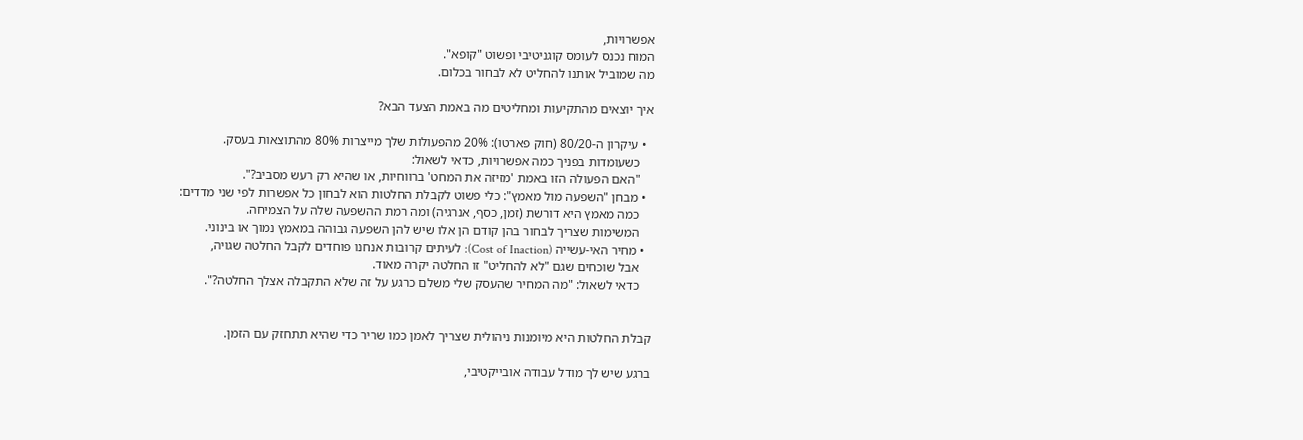אפשרויות,
המוח נכנס לעומס קוגניטיבי ופשוט "קופא".
מה שמוביל אותנו להחליט לא לבחור בכלום.

איך יוצאים מהתקיעות ומחליטים מה באמת הצעד הבא?

  • עיקרון ה-80/20 (חוק פארטו): 20% מהפעולות שלך מייצרות 80% מהתוצאות בעסק.
    כשעומדות בפניך כמה אפשרויות, כדאי לשאול:
    "האם הפעולה הזו באמת 'מזיזה את המחט' ברווחיות, או שהיא רק רעש מסביב?".
  • מבחן "השפעה מול מאמץ": כלי פשוט לקבלת החלטות הוא לבחון כל אפשרות לפי שני מדדים:
    כמה מאמץ היא דורשת (זמן, כסף, אנרגיה) ומה רמת ההשפעה שלה על הצמיחה.
    המשימות שצריך לבחור בהן קודם הן אלו שיש להן השפעה גבוהה במאמץ נמוך או בינוני.
  • מחיר האי-עשייה (Cost of Inaction): לעיתים קרובות אנחנו פוחדים לקבל החלטה שגויה,
    אבל שוכחים שגם "לא להחליט" זו החלטה יקרה מאוד.
    כדאי לשאול: "מה המחיר שהעסק שלי משלם כרגע על זה שלא התקבלה אצלך החלטה?".


קבלת החלטות היא מיומנות ניהולית שצריך לאמן כמו שריר כדי שהיא תתחזק עם הזמן.

ברגע שיש לך מודל עבודה אובייקטיבי,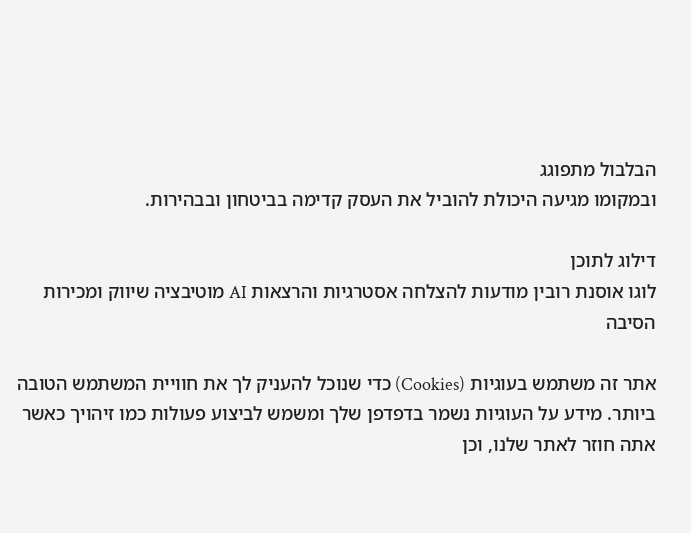הבלבול מתפוגג
ובמקומו מגיעה היכולת להוביל את העסק קדימה בביטחון ובבהירות.

דילוג לתוכן
לוגו אוסנת רובין מודעות להצלחה אסטרגיות והרצאות AI מוטיבציה שיווק ומכירות
הסיבה

אתר זה משתמש בעוגיות (Cookies) כדי שנוכל להעניק לך את חוויית המשתמש הטובה ביותר. מידע על העוגיות נשמר בדפדפן שלך ומשמש לביצוע פעולות כמו זיהויך כאשר אתה חוזר לאתר שלנו, וכן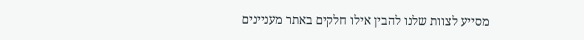מסייע לצוות שלנו להבין אילו חלקים באתר מעניינים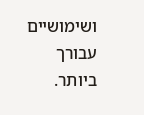ושימושיים עבורך ביותר.